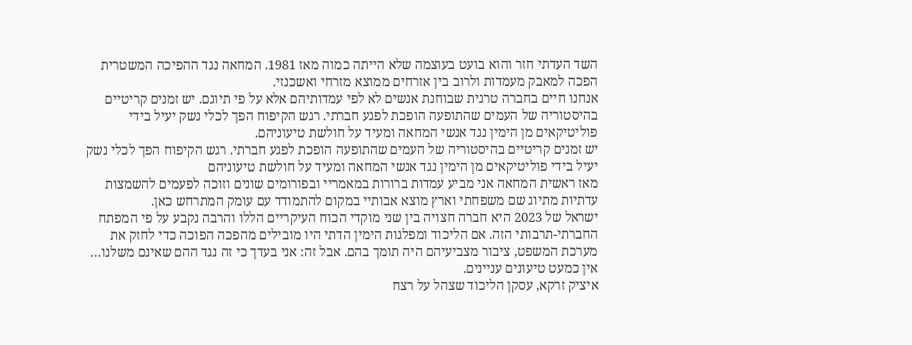השד העדתי חזר והוא בועט בעוצמה שלא הייתה כמוה מאז 1981. המחאה נגד ההפיכה המשטרית הפכה למאבק מעמדות ולרוב בין אזרחים ממוצא מזרחי ואשכנזי.
אנחנו חיים בחברה טרגית שבוחנת אנשים לא לפי עמדותיהם אלא על פי תיוגם. יש זמנים קריטיים בהיסטוריה של העמים שהתופעה הופכת לפגע חברתי. רגש הקיפוח הפך לכלי נשק יעיל בידי פוליטיקאים מן הימין נגד אנשי המחאה ומעיד על חולשת טיעוניהם.
יש זמנים קריטיים בהיסטוריה של העמים שהתופעה הופכת לפגע חברתי. רגש הקיפוח הפך לכלי נשק יעיל בידי פוליטיקאים מן הימין נגד אנשי המחאה ומעיד על חולשת טיעוניהם
מאז ראשית המחאה אני מביע עמדות ברורות במאמריי ובפורומים שונים וזוכה לפעמים להשמצות עדתיות מתיוג שם משפחתי וארץ מוצא אבותיי במקום להתמודד עם עומק המתרחש כאן.
ישראל של 2023 היא חברה חצויה בין שני מוקדי הכוח העיקריים הללו והרבה נקבע על פי המפתח החברתי-תרבותי הזה. אם הליכוד ומפלגות הימין הדתי היו מובילים מהפכה הפוכה כדי לחזק את מערכת המשפט, ציבור מצביעיהם היה תומך בהם. אבל זה: אני בעדך כי זה נגד ההם שאינם משלנו… אין כמעט טיעונים עניינים.
איציק זרקא, עסקן הליכוד שצהל על רצח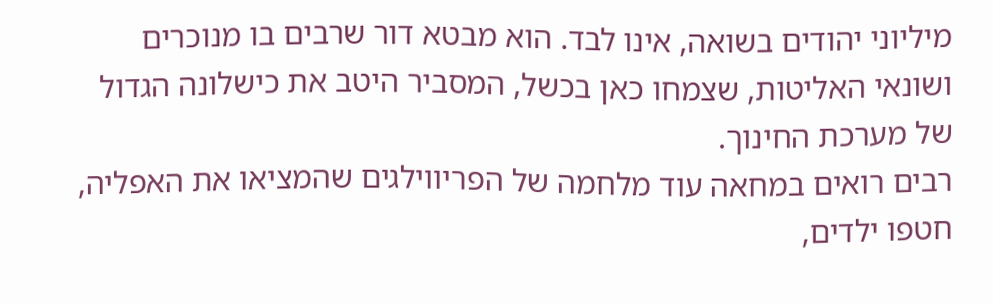מיליוני יהודים בשואה, אינו לבד. הוא מבטא דור שרבים בו מנוכרים ושונאי האליטות, שצמחו כאן בכשל, המסביר היטב את כישלונה הגדול של מערכת החינוך.
רבים רואים במחאה עוד מלחמה של הפריווילגים שהמציאו את האפליה, חטפו ילדים,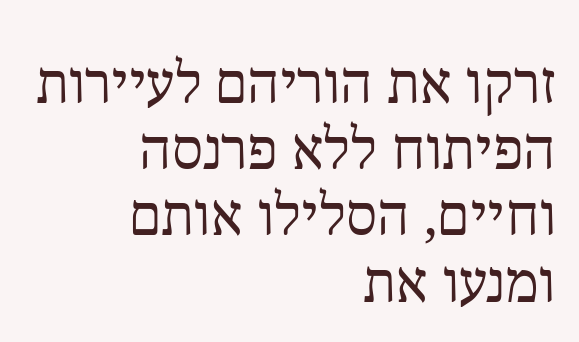זרקו את הוריהם לעיירות הפיתוח ללא פרנסה וחיים, הסלילו אותם ומנעו את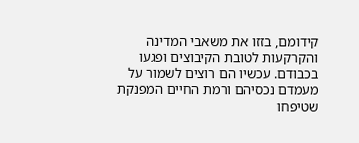קידומם, בזזו את משאבי המדינה והקרקעות לטובת הקיבוצים ופגעו בכבודם. עכשיו הם רוצים לשמור על מעמדם נכסיהם ורמת החיים המפנקת שטיפחו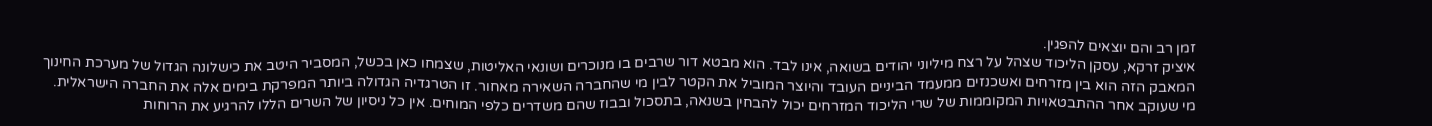זמן רב והם יוצאים להפגין.
איציק זרקא, עסקן הליכוד שצהל על רצח מיליוני יהודים בשואה, אינו לבד. הוא מבטא דור שרבים בו מנוכרים ושונאי האליטות, שצמחו כאן בכשל, המסביר היטב את כישלונה הגדול של מערכת החינוך
המאבק הזה הוא בין מזרחים ואשכנזים ממעמד הביניים העובד והיוצר המוביל את הקטר לבין מי שהחברה השאירה מאחור. זו הטרגדיה הגדולה ביותר המפרקת בימים אלה את החברה הישראלית.
מי שעוקב אחר ההתבטאויות המקוממות של שרי הליכוד המזרחים יכול להבחין בשנאה, בתסכול ובבוז שהם משדרים כלפי המוחים. אין כל ניסיון של השרים הללו להרגיע את הרוחות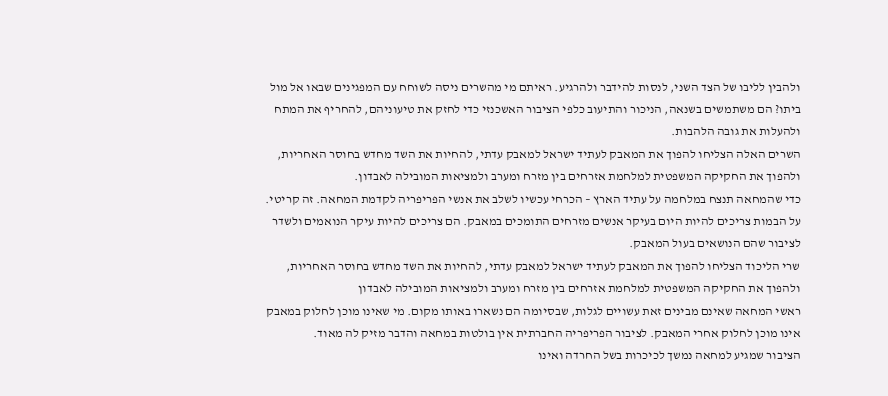ולהבין לליבו של הצד השני, לנסות להידבר ולהרגיע. ראיתם מי מהשרים ניסה לשוחח עם המפגינים שבאו אל מול ביתו? הם משתמשים בשנאה, הניכור והתיעוב כלפי הציבור האשכנזי כדי לחזק את טיעוניהם, להחריף את המתח ולהעלות את גובה הלהבות.
השרים האלה הצליחו להפוך את המאבק לעתיד ישראל למאבק עדתי, להחיות את השד מחדש בחוסר האחריות, ולהפוך את החקיקה המשפטית למלחמת אזרחים בין מזרח ומערב ולמציאות המובילה לאבדון.
כדי שהמחאה תנצח במלחמה על עתיד הארץ – הכרחי עכשיו לשלב את אנשי הפריפריה לקדמת המחאה. זה קריטי. על הבמות צריכים להיות היום בעיקר אנשים מזרחים התומכים במאבק. הם צריכים להיות עיקר הנואמים ולשדר לציבור שהם הנושאים בעול המאבק.
שרי הליכוד הצליחו להפוך את המאבק לעתיד ישראל למאבק עדתי, להחיות את השד מחדש בחוסר האחריות, ולהפוך את החקיקה המשפטית למלחמת אזרחים בין מזרח ומערב ולמציאות המובילה לאבדון
ראשי המחאה שאינם מבינים זאת עשויים לגלות, שבסיומה הם נשארו באותו מקום. מי שאינו מוכן לחלוק במאבק אינו מוכן לחלוק אחרי המאבק. לציבור הפריפריה החברתית אין בולטות במחאה והדבר מזיק לה מאוד.
הציבור שמגיע למחאה נמשך לכיכרות בשל החרדה ואינו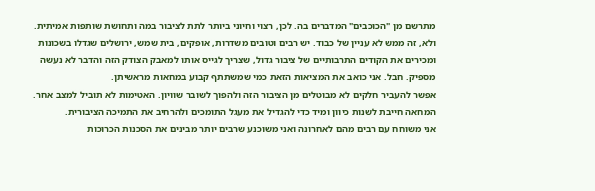מתרשם מן "הכוכבים" המדברים בה. לכן, רצוי וחיוני ביותר לתת לציבור במה ותחושת שותפות אמיתית. ולא, זה ממש לא עניין של כבוד. יש רבים וטובים משדרות, אופקים, בית שמש, ירושלים שגדלו בשכונות ומכירים את הקודים התרבותיים של ציבור גדול, שצריך לגייס אותו למאבק הצודק הזה והדבר לא נעשה מספיק. חבל. אני כואב את המציאות הזאת כמי שמשתתף קבוע במחאות מראשיתן.
אפשר להעביר חלקים לא מבוטלים מן הציבור הזה ולהפוך לשובר שוויון. האטימות לא תוביל למצב אחר. המחאה חייבת לשנות כיוון ומיד כדי להגדיל את מעגל התומכים ולהרחיב את התמיכה הציבורית.
אני משוחח עם רבים מהם לאחרונה ואני משוכנע שרבים יותר מבינים את הסכנות הכרוכות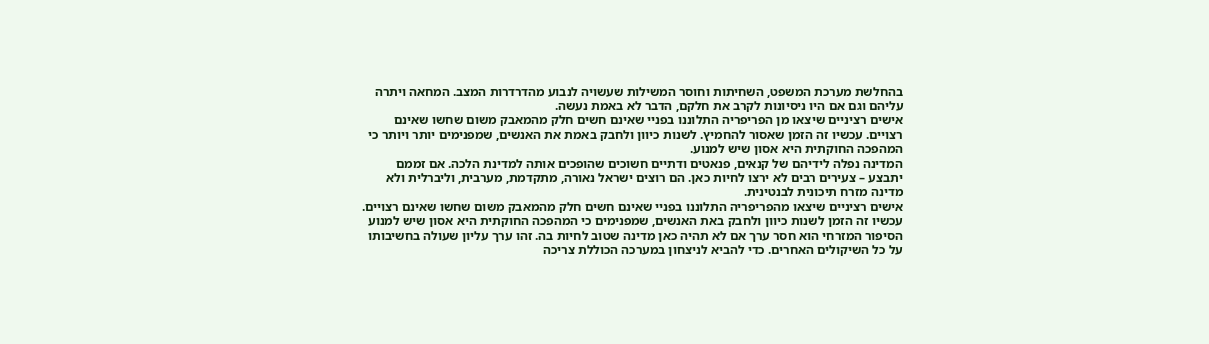בהחלשת מערכת המשפט, השחיתות וחוסר המשילות שעשויה לנבוע מהדרדרות המצב. המחאה ויתרה עליהם וגם אם היו ניסיונות לקרב את חלקם, הדבר לא באמת נעשה.
אישים רציניים שיצאו מן הפריפריה התלוננו בפניי שאינם חשים חלק מהמאבק משום שחשו שאינם רצויים. עכשיו זה הזמן שאסור להחמיץ. לשנות כיוון ולחבק באמת את האנשים, שמפנימים יותר ויותר כי המהפכה החוקתית היא אסון שיש למנוע.
המדינה נפלה לידיהם של קנאים, פנאטים ודתיים חשוכים שהופכים אותה למדינת הלכה. אם זממם יתבצע – צעירים רבים לא ירצו לחיות כאן. הם רוצים ישראל נאורה, מתקדמת, מערבית, וליברלית ולא מדינה מזרח תיכונית לבנטינית.
אישים רציניים שיצאו מהפריפריה התלוננו בפניי שאינם חשים חלק מהמאבק משום שחשו שאינם רצויים. עכשיו זה הזמן לשנות כיוון ולחבק באת האנשים, שמפנימים כי המהפכה החוקתית היא אסון שיש למנוע
הסיפור המזרחי הוא חסר ערך אם לא תהיה כאן מדינה שטוב לחיות בה. זהו ערך עליון שעולה בחשיבותו על כל השיקולים האחרים. כדי להביא לניצחון במערכה הכוללת צריכה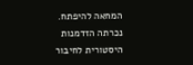המחאה להיפתח. נכרתה הזדמנות היסטורית לחיבור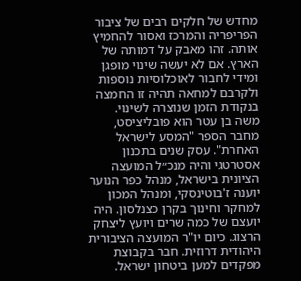מחדש של חלקים רבים של ציבור הפריפריה והמרכז ואסור להחמיץ אותה. זהו מאבק על דמותה של הארץ. אם לא יעשה שינוי מופגן ומידי לחבור לאוכלוסיות נוספות ולקרבם למחאה תהיה זו החמצה בנקודת הזמן שנוצרה לשינוי.
משה בן עטר הוא פובליציסט, מחבר הספר "המסע לישראל האחרת". עסק שנים בתכנון אסטרטגי והיה מנכ״ל המועצה הציונית בישראל, מנהל כפר הנוער יוענה ז'בוטינסקי, ומנהל המכון למחקר וחינוך בקרן כצנלסון. היה יועצם של כמה שרים ויועץ ליצחק הרצוג. כיום יו"ר המועצה הציבורית היהודית דרוזית. חבר בקבוצת מפקדים למען ביטחון ישראל.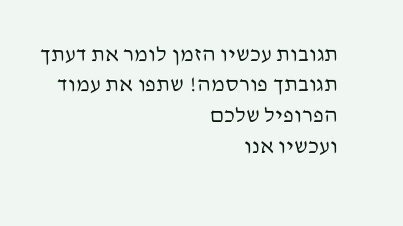תגובות עכשיו הזמן לומר את דעתך
תגובתך פורסמה! שתפו את עמוד הפרופיל שלכם
ועכשיו אנו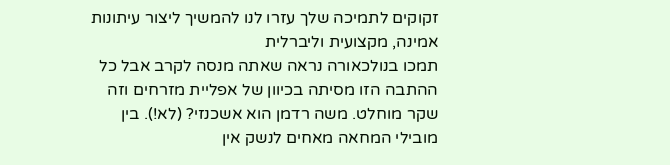זקוקים לתמיכה שלך עזרו לנו להמשיך ליצור עיתונות אמינה, מקצועית וליברלית
תמכו בנולכאורה נראה שאתה מנסה לקרב אבל כל ההתבה הזו מסיתה בכיוון של אפליית מזרחים וזה שקר מוחלט. משה רדמן הוא אשכנזי? (לא!). בין מובילי המחאה מאחים לנשק אין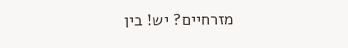מזרחיים? יש! בין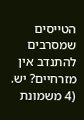הטייסים שמסרבים להתנדב אין מזרחיים? יש. (4 משמונת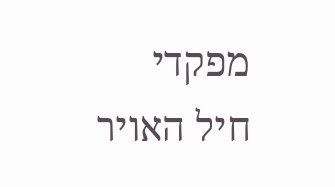מפקדי חיל האויר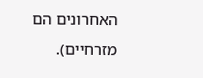האחרונים הם מזרחיים).